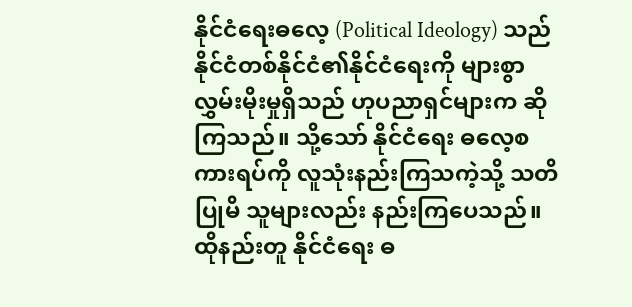နိုင်ငံရေးဓလေ့ (Political Ideology) သည် နိုင်ငံတစ်နိုင်ငံ၏နိုင်ငံရေးကို များစွာလွှမ်းမိုးမှုရှိသည် ဟုပညာရှင်များက ဆိုကြသည်။ သို့သော် နိုင်ငံရေး ဓလေ့စကားရပ်ကို လူသုံးနည်းကြသကဲ့သို့ သတိပြုမိ သူများလည်း နည်းကြပေသည်။ ထိုနည်းတူ နိုင်ငံရေး ဓ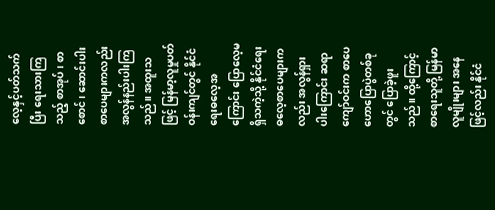လေ့နှင့်ပတ်သက်ပြီး ရေးသားကြသည့် စာအုပ်၊ စာစောင်၊ ဆောင်းပါးစာပေများကလည်း အလွန်နည်းပါးကြသည်။ အထူးသဖြင့် မြန်မာ့လူမှုပတ်ဝန်းကျင်တွင် နိုင်ငံရေးဓလေ့အကြောင်း ပြောလေ့မရှိသကဲ့သို့ နိုင်ငံရေးဓလေ့စာပေများကလည်း အလွန်ရှားပါးကြောင်း ဆရာကျော်ဝင်းက စာပေဟောပြောပွဲတစ်ခုတွင် ပြောခဲ့ဖူး သည်။ ထို့ကြောင့် စာရေးသူတို့ မြန်မာလူမျိုးများ အနေဖြင့်လည်း နိုင်ငံ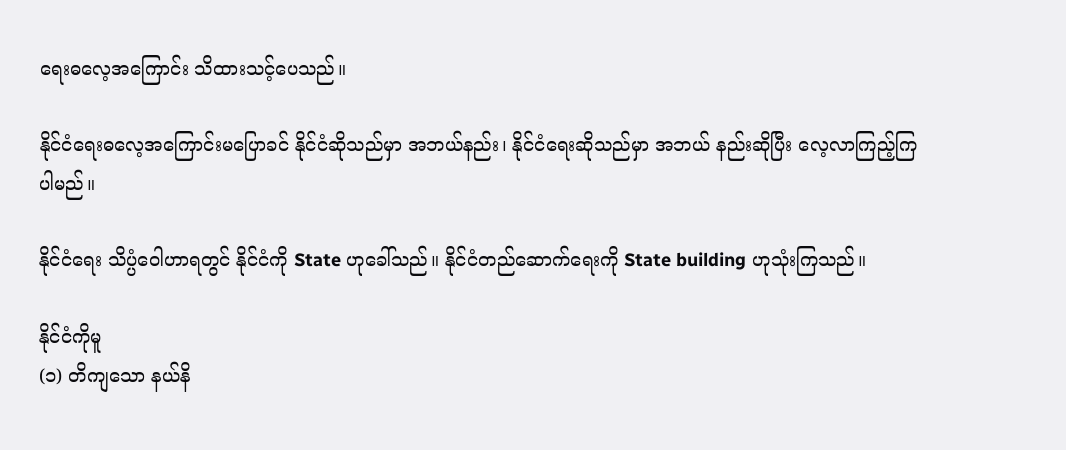ရေးဓလေ့အကြောင်း သိထားသင့်ပေသည်။

နိုင်ငံရေးဓလေ့အကြောင်းမပြောခင် နိုင်ငံဆိုသည်မှာ အဘယ်နည်း၊ နိုင်ငံရေးဆိုသည်မှာ အဘယ် နည်းဆိုပြီး လေ့လာကြည့်ကြပါမည်။

နိုင်ငံရေး သိပ္ပံဝေါဟာရတွင် နိုင်ငံကို State ဟုခေါ်သည်။ နိုင်ငံတည်ဆောက်ရေးကို State building ဟုသုံးကြသည်။

နိုင်ငံကိုမူ
(၁) တိကျသော နယ်နိ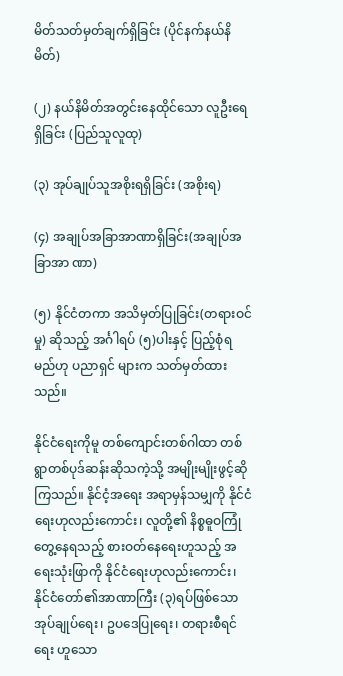မိတ်သတ်မှတ်ချက်ရှိခြင်း (ပိုင်နက်နယ်နိမိတ်)

(၂) နယ်နိမိတ်အတွင်းနေထိုင်သော လူဦးရေရှိခြင်း (ပြည်သူလူထု)

(၃) အုပ်ချုပ်သူအစိုးရရှိခြင်း (အစိုးရ)

(၄) အချုပ်အခြာအာဏာရှိခြင်း(အချုပ်အခြာအာ ဏာ)

(၅) နိုင်ငံတကာ အသိမှတ်ပြုခြင်း(တရားဝင်မှု) ဆိုသည့် အင်္ဂါရပ် (၅)ပါးနှင့် ပြည့်စုံရမည်ဟု ပညာရှင် များက သတ်မှတ်ထားသည်။

နိုင်ငံရေးကိုမူ တစ်ကျောင်းတစ်ဂါထာ တစ်ရွာတစ်ပုဒ်ဆန်းဆိုသကဲ့သို့ အမျိုးမျိုးဖွင့်ဆိုကြသည်။ နိုင်ငံ့အရေး အရာမှန်သမျှကို နိုင်ငံရေးဟုလည်းကောင်း၊ လူတို့၏ နိစ္စဓူဝကြုံတွေ့နေရသည့် စားဝတ်နေရေးဟူသည့် အရေးသုံးဖြာကို နိုင်ငံရေးဟုလည်းကောင်း၊ နိုင်ငံတော်၏အာဏာကြီး (၃)ရပ်ဖြစ်သော အုပ်ချုပ်ရေး၊ ဥပဒေပြုရေး၊ တရားစီရင်ရေး ဟူသော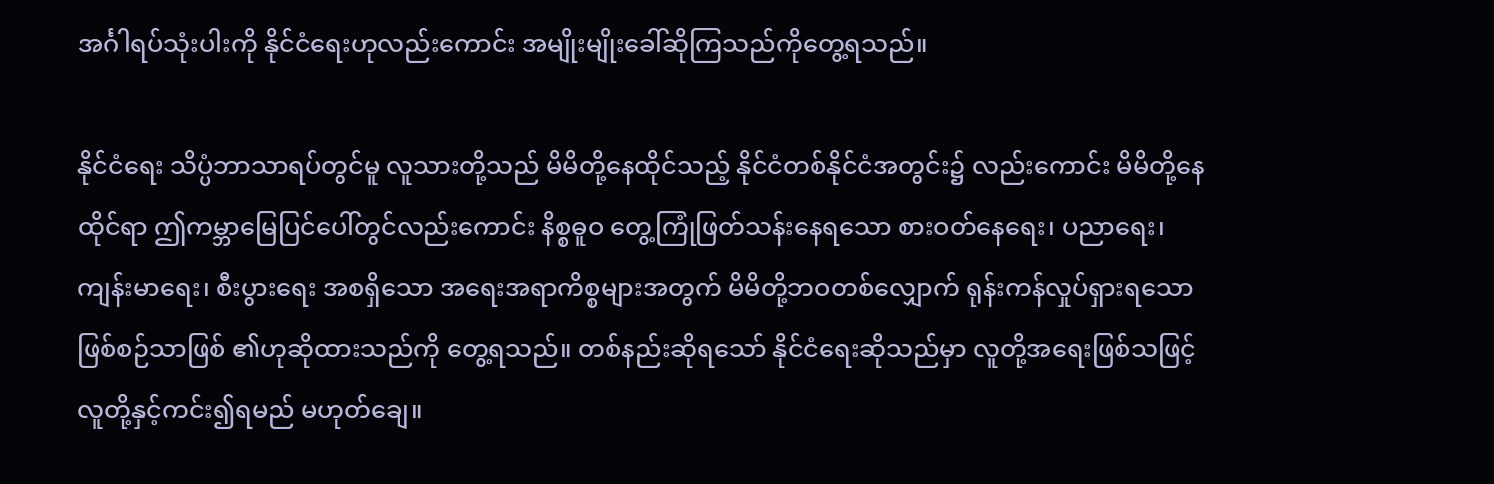အင်္ဂါရပ်သုံးပါးကို နိုင်ငံရေးဟုလည်းကောင်း အမျိုးမျိုးခေါ်ဆိုကြသည်ကိုတွေ့ရသည်။

နိုင်ငံရေး သိပ္ပံဘာသာရပ်တွင်မူ လူသားတို့သည် မိမိတို့နေထိုင်သည့် နိုင်ငံတစ်နိုင်ငံအတွင်း၌ လည်းကောင်း မိမိတို့နေထိုင်ရာ ဤကမ္ဘာမြေပြင်ပေါ်တွင်လည်းကောင်း နိစ္စဓူဝ တွေ့ကြုံဖြတ်သန်းနေရသော စားဝတ်နေရေး၊ ပညာရေး၊ ကျန်းမာရေး၊ စီးပွားရေး အစရှိသော အရေးအရာကိစ္စများအတွက် မိမိတို့ဘဝတစ်လျှောက် ရုန်းကန်လှုပ်ရှားရသော ဖြစ်စဉ်သာဖြစ် ၏ဟုဆိုထားသည်ကို တွေ့ရသည်။ တစ်နည်းဆိုရသော် နိုင်ငံရေးဆိုသည်မှာ လူတို့အရေးဖြစ်သဖြင့် လူတို့နှင့်ကင်း၍ရမည် မဟုတ်ချေ။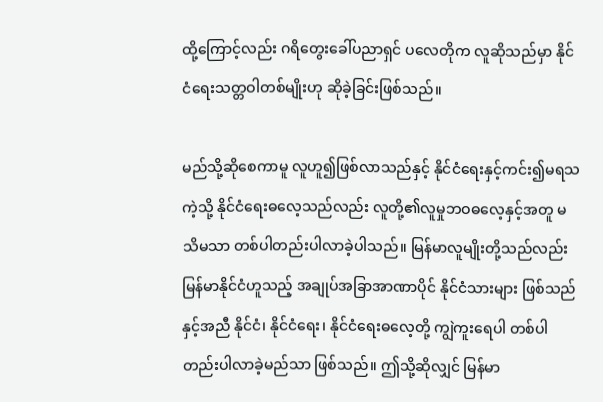ထို့ကြောင့်လည်း ဂရိတွေးခေါ်ပညာရှင် ပလေတိုက လူဆိုသည်မှာ နိုင်ငံရေးသတ္တဝါတစ်မျိုးဟု ဆိုခဲ့ခြင်းဖြစ်သည်။

မည်သို့ဆိုစေကာမူ လူဟူ၍ဖြစ်လာသည်နှင့် နိုင်ငံရေးနှင့်ကင်း၍မရသကဲ့သို့ နိုင်ငံရေးဓလေ့သည်လည်း လူတို့၏လူမှုဘဝဓလေ့နှင့်အတူ မသိမသာ တစ်ပါတည်းပါလာခဲ့ပါသည်။ မြန်မာလူမျိုးတို့သည်လည်း မြန်မာနိုင်ငံဟူသည့် အချုပ်အခြာအာဏာပိုင် နိုင်ငံသားများ ဖြစ်သည်နှင့်အညီ နိုင်ငံ၊ နိုင်ငံရေး၊ နိုင်ငံရေးဓလေ့တို့ ကျွဲကူးရေပါ တစ်ပါတည်းပါလာခဲ့မည်သာ ဖြစ်သည်။ ဤသို့ဆိုလျှင် မြန်မာ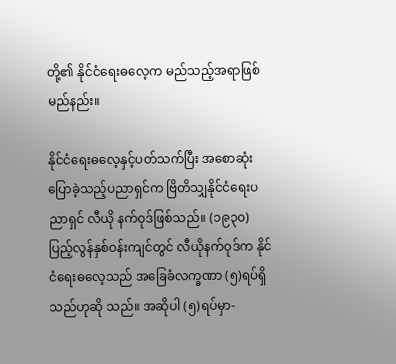တို့၏ နိုင်ငံရေးဓလေ့က မည်သည့်အရာဖြစ်မည်နည်း။

နိုင်ငံရေးဓလေ့နှင့်ပတ်သက်ပြီး အစောဆုံးပြောခဲ့သည့်ပညာရှင်က ဗြိတိသျှနိုင်ငံရေးပညာရှင် လီယို နက်ဝုဒ်ဖြစ်သည်။ (၁၉၃၀) ပြည့်လွန်နှစ်ဝန်းကျင်တွင် လီယိုနက်ဝုဒ်က နိုင်ငံရေးဓလေ့သည် အခြေခံလက္ခဏာ (၅)ရပ်ရှိသည်ဟုဆို သည်။ အဆိုပါ (၅)ရပ်မှာ-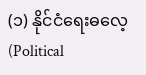(၁) နိုင်ငံရေးဓလေ့ (Political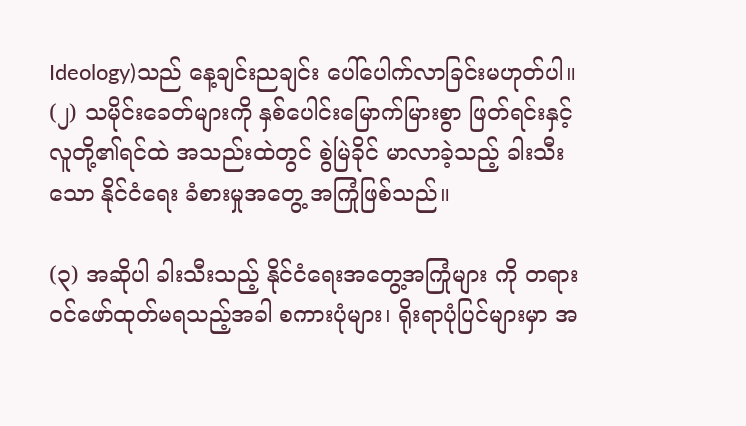Ideology)သည် နေ့ချင်းညချင်း ပေါ်ပေါက်လာခြင်းမဟုတ်ပါ။
(၂) သမိုင်းခေတ်များကို နှစ်ပေါင်းမြောက်မြားစွာ ဖြတ်ရင်းနှင့် လူတို့၏ရင်ထဲ အသည်းထဲတွင် စွဲမြဲခိုင် မာလာခဲ့သည့် ခါးသီးသော နိုင်ငံရေး ခံစားမှုအတွေ့ အကြုံဖြစ်သည်။

(၃) အဆိုပါ ခါးသီးသည့် နိုင်ငံရေးအတွေ့အကြုံများ ကို တရားဝင်ဖော်ထုတ်မရသည့်အခါ စကားပုံများ၊ ရိုးရာပုံပြင်များမှာ အ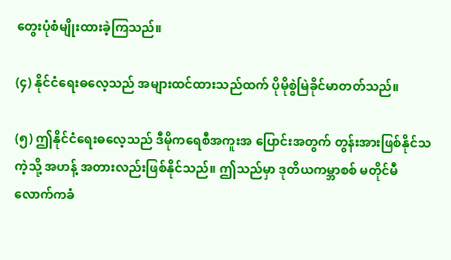တွေးပုံစံမျိုးထားခဲ့ကြသည်။

(၄) နိုင်ငံရေးဓလေ့သည် အများထင်ထားသည်ထက် ပိုမိုစွဲမြဲခိုင်မာတတ်သည်။

(၅) ဤနိုင်ငံရေးဓလေ့သည် ဒီမိုကရေစီအကူးအ ပြောင်းအတွက် တွန်းအားဖြစ်နိုင်သကဲ့သို့ အဟန့် အတားလည်းဖြစ်နိုင်သည်။ ဤသည်မှာ ဒုတိယကမ္ဘာစစ် မတိုင်မီလောက်ကခံ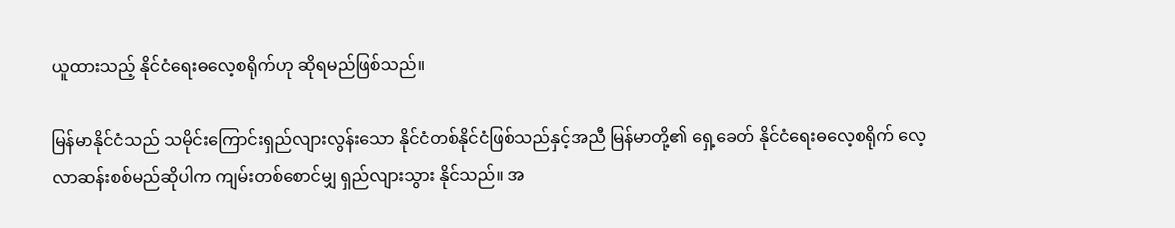ယူထားသည့် နိုင်ငံရေးဓလေ့စရိုက်ဟု ဆိုရမည်ဖြစ်သည်။

မြန်မာနိုင်ငံသည် သမိုင်းကြောင်းရှည်လျားလွန်းသော နိုင်ငံတစ်နိုင်ငံဖြစ်သည်နှင့်အညီ မြန်မာတို့၏ ရှေ့ခေတ် နိုင်ငံရေးဓလေ့စရိုက် လေ့လာဆန်းစစ်မည်ဆိုပါက ကျမ်းတစ်စောင်မျှ ရှည်လျားသွား နိုင်သည်။ အ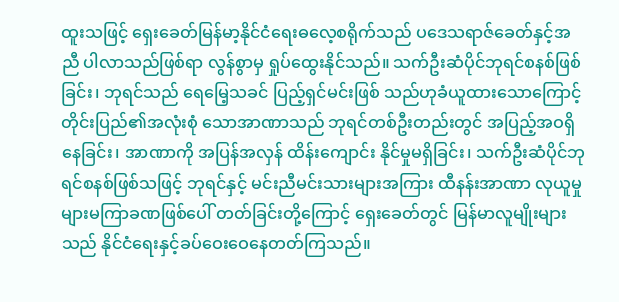ထူးသဖြင့် ရှေးခေတ်မြန်မာ့နိုင်ငံရေးဓလေ့စရိုက်သည် ပဒေသရာဇ်ခေတ်နှင့်အညီ ပါလာသည်ဖြစ်ရာ လွန်စွာမှ ရှုပ်ထွေးနိုင်သည်။ သက်ဦးဆံပိုင်ဘုရင်စနစ်ဖြစ်ခြင်း၊ ဘုရင်သည် ရေမြေ့သခင် ပြည့်ရှင်မင်းဖြစ် သည်ဟုခံယူထားသောကြောင့် တိုင်းပြည်၏အလုံးစုံ သောအာဏာသည် ဘုရင်တစ်ဦးတည်းတွင် အပြည့်အဝရှိနေခြင်း၊ အာဏာကို အပြန်အလှန် ထိန်းကျောင်း နိုင်မှုမရှိခြင်း၊ သက်ဦးဆံပိုင်ဘုရင်စနစ်ဖြစ်သဖြင့် ဘုရင်နှင့် မင်းညီမင်းသားများအကြား ထီနန်းအာဏာ လုယူမှုများမကြာခဏဖြစ်ပေါ် တတ်ခြင်းတို့ကြောင့် ရှေးခေတ်တွင် မြန်မာလူမျိုးများသည် နိုင်ငံရေးနှင့်ခပ်ဝေးဝေနေတတ်ကြသည်။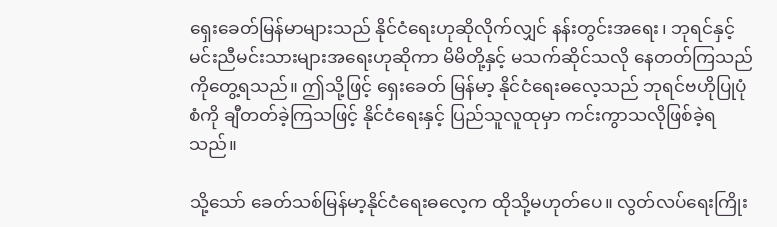ရှေးခေတ်မြန်မာများသည် နိုင်ငံရေးဟုဆိုလိုက်လျှင် နန်းတွင်းအရေး၊ ဘုရင်နှင့် မင်းညီမင်းသားများအရေးဟုဆိုကာ မိမိတို့နှင့် မသက်ဆိုင်သလို နေတတ်ကြသည်ကိုတွေ့ရသည်။ ဤသို့ဖြင့် ရှေးခေတ် မြန်မာ့ နိုင်ငံရေးဓလေ့သည် ဘုရင်ဗဟိုပြုပုံစံကို ချီတတ်ခဲ့ကြသဖြင့် နိုင်ငံရေးနှင့် ပြည်သူလူထုမှာ ကင်းကွာသလိုဖြစ်ခဲ့ရသည်။

သို့သော် ခေတ်သစ်မြန်မာ့နိုင်ငံရေးဓလေ့က ထိုသို့မဟုတ်ပေ။ လွတ်လပ်ရေးကြိုး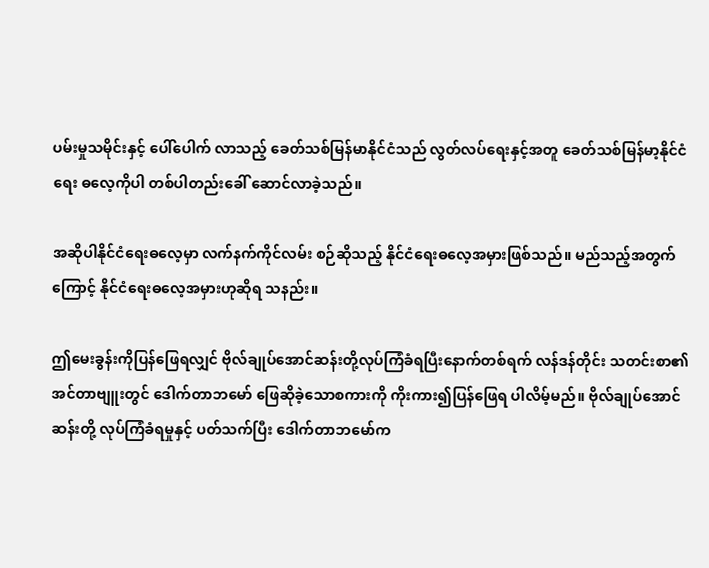ပမ်းမှုသမိုင်းနှင့် ပေါ်ပေါက် လာသည့် ခေတ်သစ်မြန်မာနိုင်ငံသည် လွတ်လပ်ရေးနှင့်အတူ ခေတ်သစ်မြန်မာ့နိုင်ငံရေး ဓလေ့ကိုပါ တစ်ပါတည်းခေါ် ဆောင်လာခဲ့သည်။

အဆိုပါနိုင်ငံရေးဓလေ့မှာ လက်နက်ကိုင်လမ်း စဉ်ဆိုသည့် နိုင်ငံရေးဓလေ့အမှားဖြစ်သည်။ မည်သည့်အတွက်ကြောင့် နိုင်ငံရေးဓလေ့အမှားဟုဆိုရ သနည်း။

ဤမေးခွန်းကိုပြန်ဖြေရလျှင် ဗိုလ်ချုပ်အောင်ဆန်းတို့လုပ်ကြံခံရပြီးနောက်တစ်ရက် လန်ဒန်တိုင်း သတင်းစာ၏ အင်တာဗျူးတွင် ဒေါက်တာဘမော် ဖြေဆိုခဲ့သောစကားကို ကိုးကား၍ပြန်ဖြေရ ပါလိမ့်မည်။ ဗိုလ်ချုပ်အောင်ဆန်းတို့ လုပ်ကြံခံရမှုနှင့် ပတ်သက်ပြီး ဒေါက်တာဘမော်က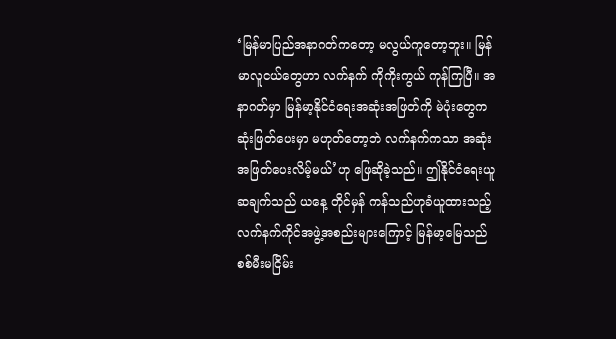‘မြန်မာပြည်အနာဂတ်ကတော့ မလွယ်ကူတော့ဘူး။ မြန်မာလူငယ်တွေဟာ လက်နက် ကိုကိုးကွယ် ကုန်ကြပြီ။ အနာဂတ်မှာ မြန်မာ့နိုင်ငံရေးအဆုံးအဖြတ်ကို မဲပုံးတွေကဆုံးဖြတ်ပေးမှာ မဟုတ်တော့ဘဲ လက်နက်ကသာ အဆုံးအဖြတ်ပေးလိမ့်မယ်’ဟု ဖြေဆိုခဲ့သည်။ ဤနိုင်ငံရေးယူဆချက်သည် ယနေ့ တိုင်မှန် ကန်သည်ဟုခံယူထားသည့် လက်နက်ကိုင်အဖွဲ့အစည်းများကြောင့် မြန်မာ့မြေသည် စစ်မီးမငြိမ်း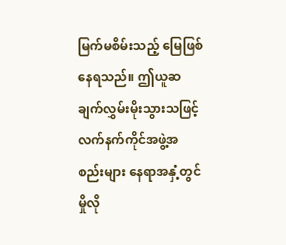မြက်မစိမ်းသည့် မြေဖြစ်နေရသည်။ ဤယူဆချက်လွှမ်းမိုးသွားသဖြင့် လက်နက်ကိုင်အဖွဲ့အစည်းများ နေရာအနှံ့တွင် မှိုလို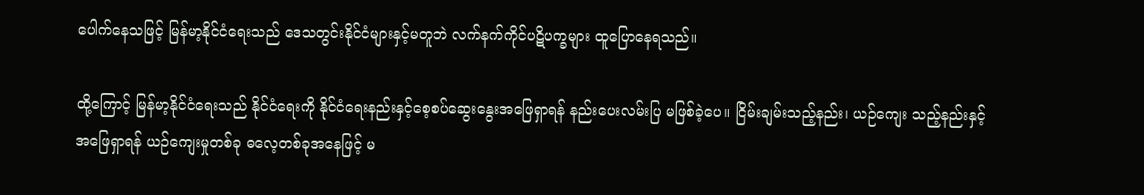ပေါက်နေသဖြင့် မြန်မာ့နိုင်ငံရေးသည် ဒေသတွင်းနိုင်ငံများနှင့်မတူဘဲ လက်နက်ကိုင်ပဋိပက္ခများ ထူပြောနေရသည်။

ထို့ကြောင့် မြန်မာ့နိုင်ငံရေးသည် နိုင်ငံရေးကို နိုင်ငံရေးနည်းနှင့်စေ့စပ်ဆွေးနွေးအဖြေရှာရန် နည်းပေးလမ်းပြ မဖြစ်ခဲ့ပေ။ ငြိမ်းချမ်းသည့်နည်း၊ ယဉ်ကျေး သည့်နည်းနှင့်အဖြေရှာရန် ယဉ်ကျေးမှုတစ်ခု ဓလေ့တစ်ခုအနေဖြင့် မ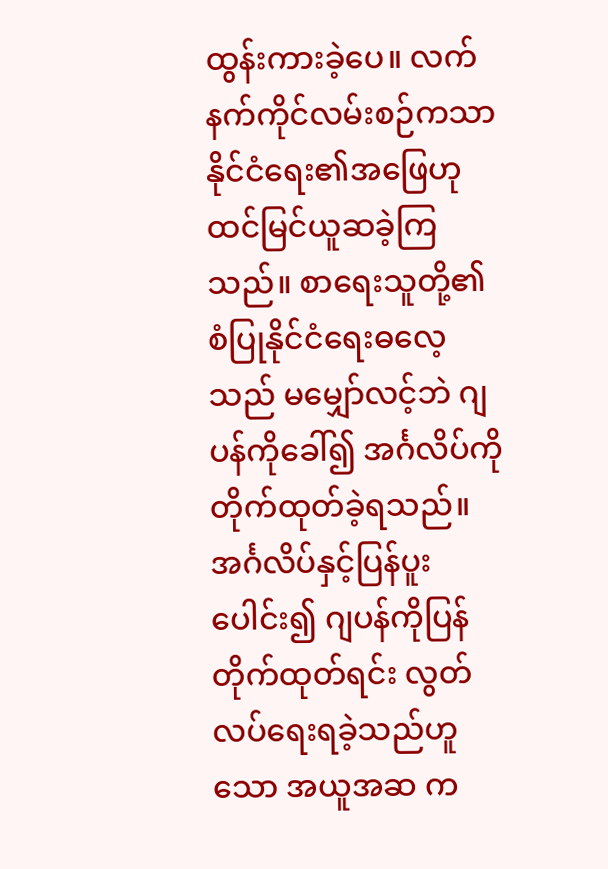ထွန်းကားခဲ့ပေ။ လက်နက်ကိုင်လမ်းစဉ်ကသာ နိုင်ငံရေး၏အဖြေဟု ထင်မြင်ယူဆခဲ့ကြသည်။ စာရေးသူတို့၏ စံပြုနိုင်ငံရေးဓလေ့သည် မမျှော်လင့်ဘဲ ဂျပန်ကိုခေါ်၍ အင်္ဂလိပ်ကို တိုက်ထုတ်ခဲ့ရသည်။ အင်္ဂလိပ်နှင့်ပြန်ပူးပေါင်း၍ ဂျပန်ကိုပြန်တိုက်ထုတ်ရင်း လွတ်လပ်ရေးရခဲ့သည်ဟူသော အယူအဆ က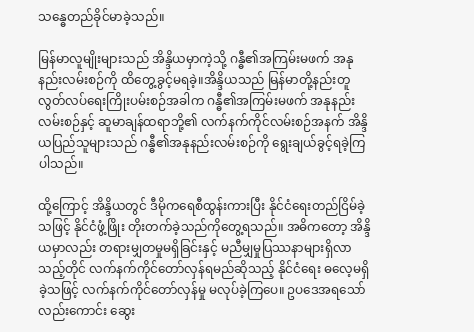သန္ဓေတည်ခိုင်မာခဲ့သည်။

မြန်မာလူမျိုးများသည် အိန္ဒိယမှာကဲ့သို့ ဂန္ဓီ၏အကြမ်းမဖက် အနုနည်းလမ်းစဉ်ကို ထိတွေ့ခွင့်မရခဲ့။အိန္ဒိယသည် မြန်မာတို့နည်းတူ လွတ်လပ်ရေးကြိုးပမ်းစဉ်အခါက ဂန္ဓီ၏အကြမ်းမဖက် အနုနည်းလမ်းစဉ်နှင့် ဆူမာချန်ထရာဘို့၏ လက်နက်ကိုင်လမ်းစဉ်အနက် အိန္ဒိယပြည်သူများသည် ဂန္ဓီ၏အနုနည်းလမ်းစဉ်ကို ရွေးချယ်ခွင့်ရခဲ့ကြပါသည်။

ထို့ကြောင့် အိန္ဒိယတွင် ဒီမိုကရေစီထွန်းကားပြီး နိုင်ငံရေးတည်ငြိမ်ခဲ့သဖြင့် နိုင်ငံဖွံ့ဖြိုး တိုးတက်ခဲ့သည်ကိုတွေ့ရသည်။ အဓိကတော့ အိန္ဒိယမှာလည်း တရားမျှတမှုမရှိခြင်းနှင့် မညီမျှမှုပြဿနာများရှိလာသည့်တိုင် လက်နက်ကိုင်တော်လှန်ရမည်ဆိုသည့် နိုင်ငံရေး ဓလေ့မရှိခဲ့သဖြင့် လက်နက်ကိုင်တော်လှန်မှု မလုပ်ခဲ့ကြပေ။ ဥပဒေအရသော် လည်းကောင်း ဆွေး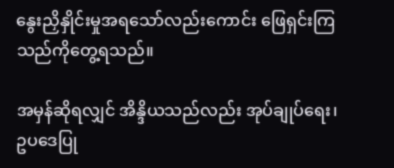နွေးညှိနှိုင်းမှုအရသော်လည်းကောင်း ဖြေရှင်းကြသည်ကိုတွေ့ရသည်။

အမှန်ဆိုရလျှင် အိန္ဒိယသည်လည်း အုပ်ချုပ်ရေး၊ ဥပဒေပြု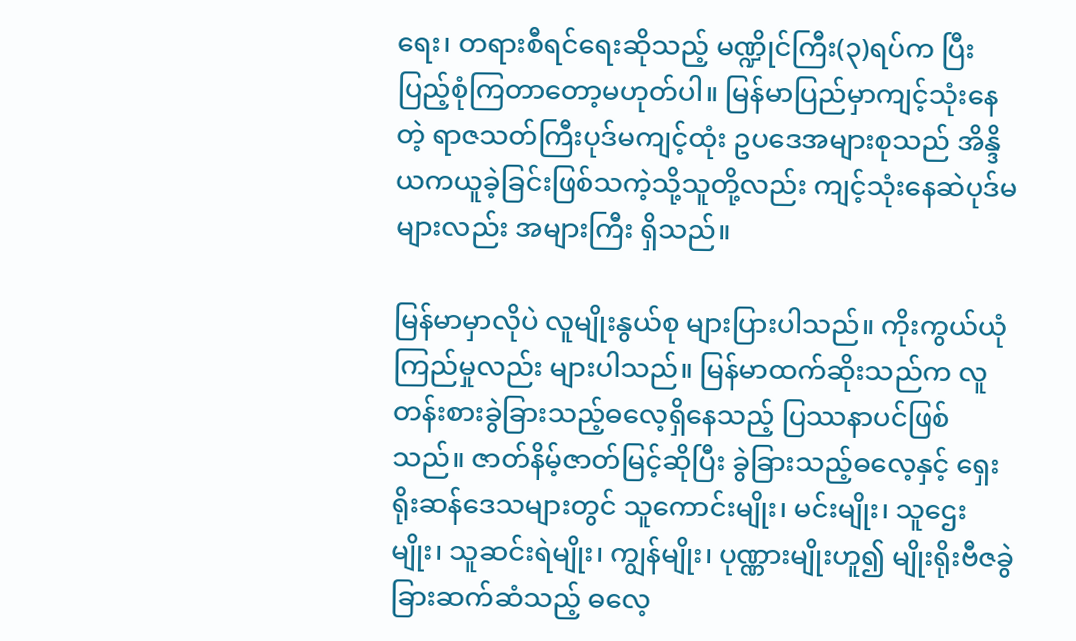ရေး၊ တရားစီရင်ရေးဆိုသည့် မဏ္ဍိုင်ကြီး(၃)ရပ်က ပြီးပြည့်စုံကြတာတော့မဟုတ်ပါ။ မြန်မာပြည်မှာကျင့်သုံးနေတဲ့ ရာဇသတ်ကြီးပုဒ်မကျင့်ထုံး ဥပဒေအများစုသည် အိန္ဒိယကယူခဲ့ခြင်းဖြစ်သကဲ့သို့သူတို့လည်း ကျင့်သုံးနေဆဲပုဒ်မများလည်း အများကြီး ရှိသည်။

မြန်မာမှာလိုပဲ လူမျိုးနွယ်စု များပြားပါသည်။ ကိုးကွယ်ယုံကြည်မှုလည်း များပါသည်။ မြန်မာထက်ဆိုးသည်က လူတန်းစားခွဲခြားသည့်ဓလေ့ရှိနေသည့် ပြဿနာပင်ဖြစ်သည်။ ဇာတ်နိမ့်ဇာတ်မြင့်ဆိုပြီး ခွဲခြားသည့်ဓလေ့နှင့် ရှေးရိုးဆန်ဒေသများတွင် သူကောင်းမျိုး၊ မင်းမျိုး၊ သူဌေးမျိုး၊ သူဆင်းရဲမျိုး၊ ကျွန်မျိုး၊ ပုဏ္ဏားမျိုးဟူ၍ မျိုးရိုးဗီဇခွဲခြားဆက်ဆံသည့် ဓလေ့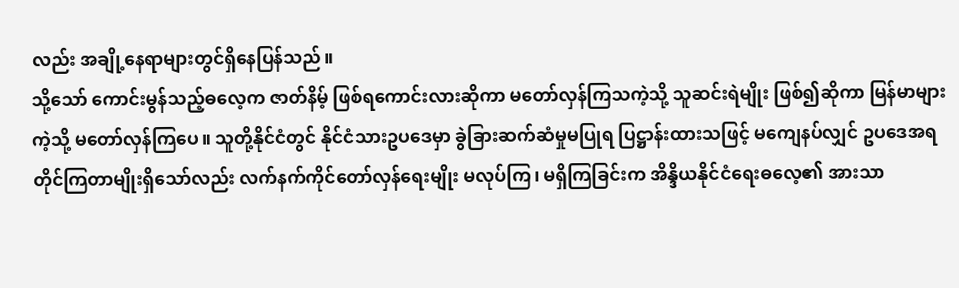လည်း အချို့နေရာများတွင်ရှိနေပြန်သည်။
သို့သော် ကောင်းမွန်သည့်ဓလေ့က ဇာတ်နိမ့် ဖြစ်ရကောင်းလားဆိုကာ မတော်လှန်ကြသကဲ့သို့ သူဆင်းရဲမျိုး ဖြစ်၍ဆိုကာ မြန်မာများကဲ့သို့ မတော်လှန်ကြပေ။ သူတို့နိုင်ငံတွင် နိုင်ငံသားဥပဒေမှာ ခွဲခြားဆက်ဆံမှုမပြုရ ပြဋ္ဌာန်းထားသဖြင့် မကျေနပ်လျှင် ဥပဒေအရ တိုင်ကြတာမျိုးရှိသော်လည်း လက်နက်ကိုင်တော်လှန်ရေးမျိုး မလုပ်ကြ၊ မရှိကြခြင်းက အိန္ဒိယနိုင်ငံရေးဓလေ့၏ အားသာ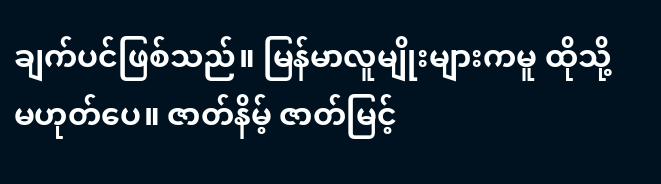ချက်ပင်ဖြစ်သည်။ မြန်မာလူမျိုးများကမူ ထိုသို့မဟုတ်ပေ။ ဇာတ်နိမ့် ဇာတ်မြင့်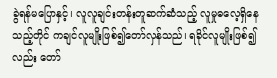ခွဲရန်မပြောနှင့်၊ လူလူချင်းတန်းတူဆက်ဆံသည့် လူမှုဓလေ့ရှိနေသည့်တိုင် ကချင်လူမျိုးဖြစ်၍တော်လှန်သည်၊ ရခိုင်လူမျိုးဖြစ်၍လည်း တော်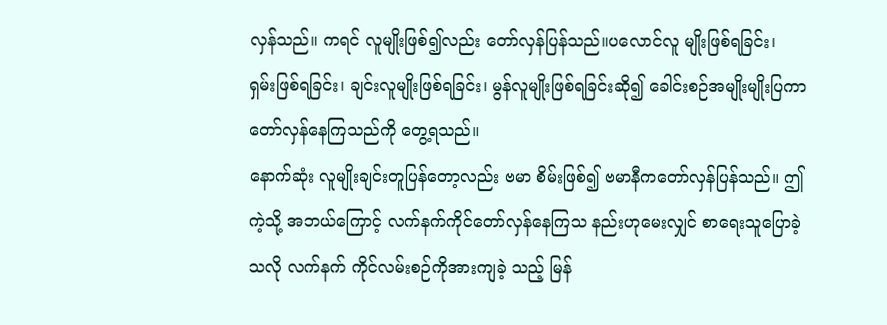လှန်သည်။ ကရင် လူမျိုးဖြစ်၍လည်း တော်လှန်ပြန်သည်။ပလောင်လူ မျိုးဖြစ်ရခြင်း၊ ရှမ်းဖြစ်ရခြင်း၊ ချင်းလူမျိုးဖြစ်ရခြင်း၊ မွန်လူမျိုးဖြစ်ရခြင်းဆို၍ ခေါင်းစဉ်အမျိုးမျိုးပြကာ တော်လှန်နေကြသည်ကို တွေ့ရသည်။
နောက်ဆုံး လူမျိုးချင်းတူပြန်တော့လည်း ဗမာ စိမ်းဖြစ်၍ ဗမာနီကတော်လှန်ပြန်သည်။ ဤကဲ့သို့ အဘယ်ကြောင့် လက်နက်ကိုင်တော်လှန်နေကြသ နည်းဟုမေးလျှင် စာရေးသူပြောခဲ့သလို လက်နက် ကိုင်လမ်းစဉ်ကိုအားကျခဲ့ သည့် မြန်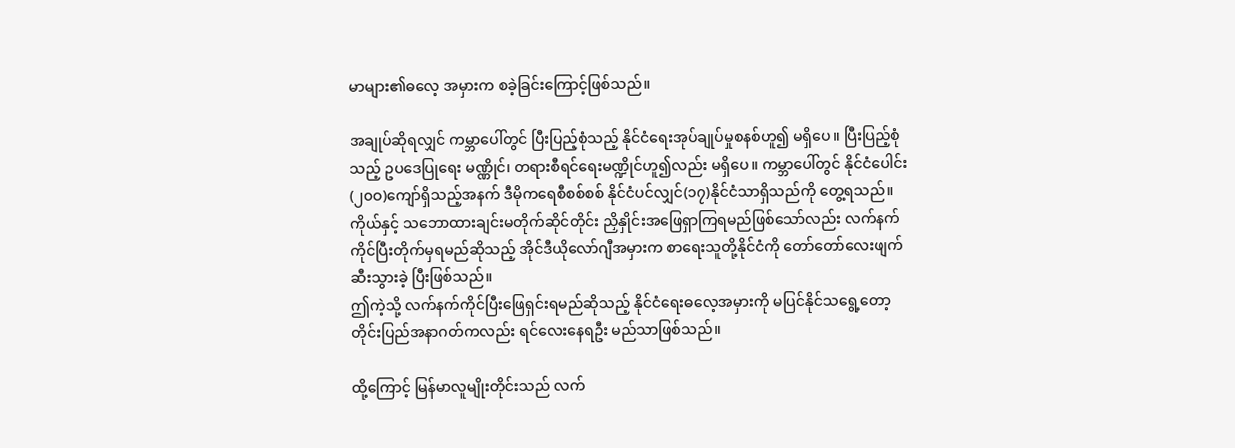မာများ၏ဓလေ့ အမှားက စခဲ့ခြင်းကြောင့်ဖြစ်သည်။

အချုပ်ဆိုရလျှင် ကမ္ဘာပေါ်တွင် ပြီးပြည့်စုံသည့် နိုင်ငံရေးအုပ်ချုပ်မှုစနစ်ဟူ၍ မရှိပေ။ ပြီးပြည့်စုံသည့် ဥပဒေပြုရေး မဏ္ဏိုင်၊ တရားစီရင်ရေးမဏ္ဍိုင်ဟူ၍လည်း မရှိပေ။ ကမ္ဘာပေါ်တွင် နိုင်ငံပေါင်း(၂၀ဝ)ကျော်ရှိသည့်အနက် ဒီမိုကရေစီစစ်စစ် နိုင်ငံပင်လျှင်(၁၇)နိုင်ငံသာရှိသည်ကို တွေ့ရသည်။
ကိုယ်နှင့် သဘောထားချင်းမတိုက်ဆိုင်တိုင်း ညှိနှိုင်းအဖြေရှာကြရမည်ဖြစ်သော်လည်း လက်နက်ကိုင်ပြီးတိုက်မှရမည်ဆိုသည့် အိုင်ဒီယိုလော်ဂျီအမှားက စာရေးသူတို့နိုင်ငံကို တော်တော်လေးဖျက်ဆီးသွားခဲ့ ပြီးဖြစ်သည်။
ဤကဲ့သို့ လက်နက်ကိုင်ပြီးဖြေရှင်းရမည်ဆိုသည့် နိုင်ငံရေးဓလေ့အမှားကို မပြင်နိုင်သရွေ့တော့ တိုင်းပြည်အနာဂတ်ကလည်း ရင်လေးနေရဦး မည်သာဖြစ်သည်။

ထို့ကြောင့် မြန်မာလူမျိုးတိုင်းသည် လက်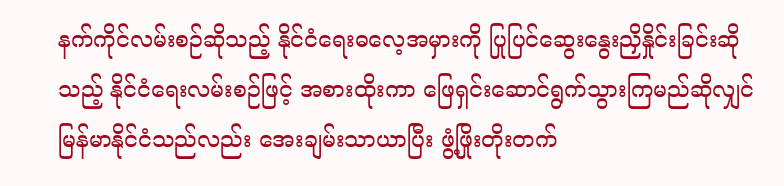နက်ကိုင်လမ်းစဉ်ဆိုသည့် နိုင်ငံရေးဓလေ့အမှားကို ပြုပြင်ဆွေးနွေးညှိနှိုင်းခြင်းဆိုသည့် နိုင်ငံရေးလမ်းစဉ်ဖြင့် အစားထိုးကာ ဖြေရှင်းဆောင်ရွက်သွားကြမည်ဆိုလျှင် မြန်မာနိုင်ငံသည်လည်း အေးချမ်းသာယာပြီး ဖွံ့ဖြိုးတိုးတက်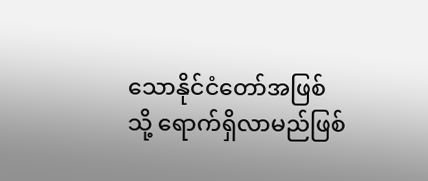သောနိုင်ငံတော်အဖြစ်သို့ ရောက်ရှိလာမည်ဖြစ်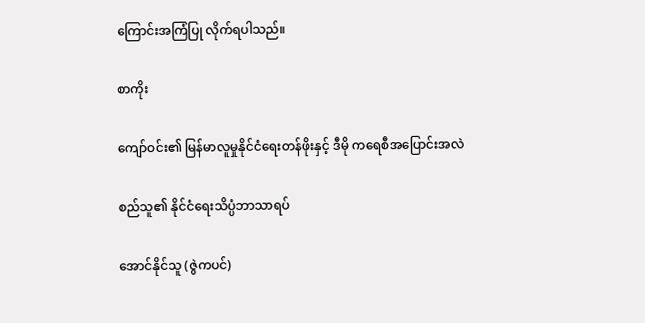ကြောင်းအကြံပြု လိုက်ရပါသည်။

စာကိုး

ကျော်ဝင်း၏ မြန်မာလူမှုနိုင်ငံရေးတန်ဖိုးနှင့် ဒီမို ကရေစီအပြောင်းအလဲ

စည်သူ၏ နိုင်ငံရေးသိပ္ပံဘာသာရပ်

အောင်နိုင်သူ (ဇွဲကပင်)